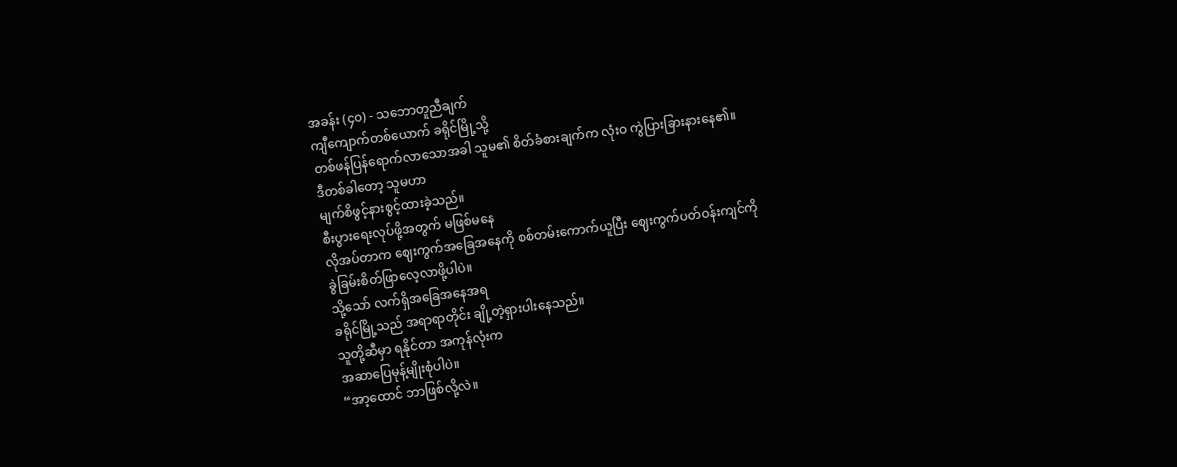အခန်း (၄၀) - သဘောတူညီချက်
ကျီကျောက်တစ်ယောက် ခရိုင်မြို့သို့
တစ်ဖန်ပြန်ရောက်လာသောအခါ သူမ၏ စိတ်ခံစားချက်က လုံးဝ ကွဲပြားခြားနားနေ၏။
ဒီတစ်ခါတော့ သူမဟာ
မျက်စိဖွင့်နားစွင့်ထားခဲ့သည်။
စီးပွားရေးလုပ်ဖို့အတွက် မဖြစ်မနေ
လိုအပ်တာက ဈေးကွက်အခြေအနေကို စစ်တမ်းကောက်ယူပြီး ဈေးကွက်ပတ်ဝန်းကျင်ကို
ခွဲခြမ်းစိတ်ဖြာလေ့လာဖို့ပါပဲ။
သို့သော် လက်ရှိအခြေအနေအရ
ခရိုင်မြို့သည် အရာရာတိုင်း ချို့တဲ့ရှားပါးနေသည်။
သူတို့ဆီမှာ ရနိုင်တာ အကုန်လုံးက
အဆာပြေမုန့်မျိုးစုံပါပဲ။
“အာ့ထောင် ဘာဖြစ်လို့လဲ။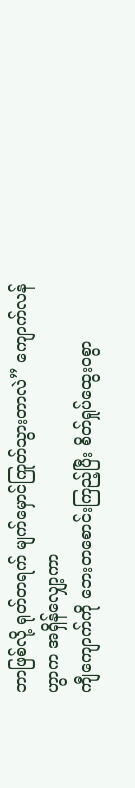ဘာဖြစ်လို့ ရုတ်တရက် မျက်မှောင်ကြုတ်သွားတာလဲ” ကျောက်လန်ဟွာက အရှိန်လျှော့ကာ
ကျီကျောက်ကို ဘေးတစောင်းကြည့်ပြီး စိတ်ရှုပ်ထွေး၀စွာ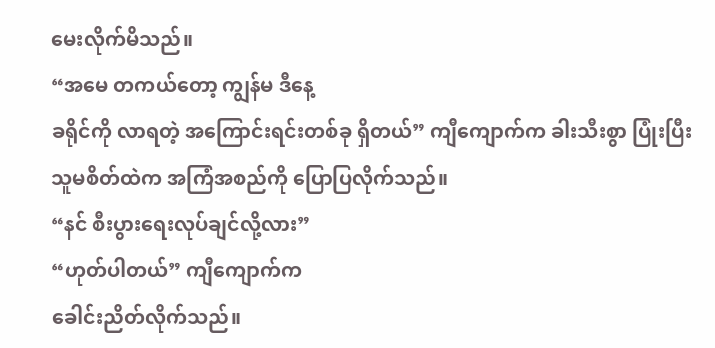မေးလိုက်မိသည်။
“အမေ တကယ်တော့ ကျွန်မ ဒီနေ့
ခရိုင်ကို လာရတဲ့ အကြောင်းရင်းတစ်ခု ရှိတယ်” ကျီကျောက်က ခါးသီးစွာ ပြုံးပြီး
သူမစိတ်ထဲက အကြံအစည်ကို ပြောပြလိုက်သည်။
“နင် စီးပွားရေးလုပ်ချင်လို့လား”
“ဟုတ်ပါတယ်” ကျီကျောက်က
ခေါင်းညိတ်လိုက်သည်။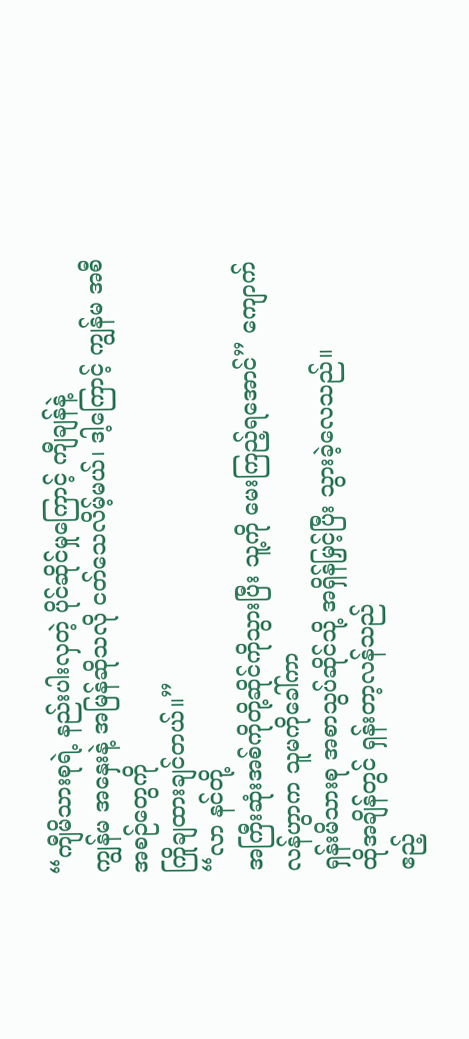“ကျီမိသားစုရဲ့ နည်းပါးလှတဲ့ ပိုင်ဆိုင်မှုကြောင့် ကျီချန်နဲ့
ကျွန်မ အနှေးနဲ့ အမြန်ဆိုသလို ငတ်သေလိမ့်မယ်၊ ဒါ့ကြောင့် ကျွန်မ အစီအစဉ်တွေကို
ကြိုချထားချင်တယ်။”
“လာ နင်တို့
အကြီးဆုံးအစ်ကိုတို့ဆိုင်ကိုသွားပြီး သူ့ကို မေးကြည့်ရအောင်” ကျောက်လန်ဟွာက သူမကိုခေါ်ကာ
ရှန်းမိသားစု အစာသွပ်ဆိုင်သို့ အရှိန်မြှင့်ပြီး သွားခဲ့လေသည်။
ထိုအချိန်တွင် ရှန်းတာ့လန်သည်
ဧည့်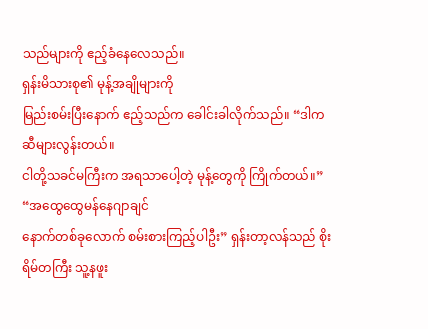သည်များကို ဧည့်ခံနေလေသည်။
ရှန်းမိသားစု၏ မုန့်အချိုများကို
မြည်းစမ်းပြီးနောက် ဧည့်သည်က ခေါင်းခါလိုက်သည်။ “ဒါက ဆီများလွန်းတယ်။
ငါတို့သခင်မကြီးက အရသာပေါ့တဲ့ မုန့်တွေကို ကြိုက်တယ်။”
“အထွေထွေမန်နေဂျာချင်
နောက်တစ်ခုလောက် စမ်းစားကြည့်ပါဦး” ရှန်းတာ့လန်သည် စိုးရိမ်တကြီး သူ့နဖူး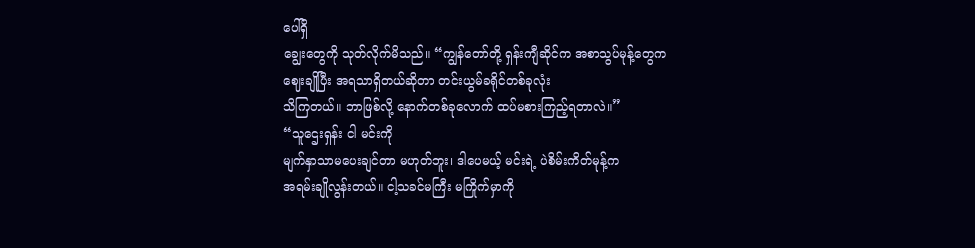ပေါ်ရှိ
ချွေးတွေကို သုတ်လိုက်မိသည်။ “ကျွန်တော်တို့ ရှန်းကျီဆိုင်က အစာသွပ်မုန့်တွေက
ဈေးချိုပြီး အရသာရှိတယ်ဆိုတာ တင်းယွမ်ခရိုင်တစ်ခုလုံး
သိကြတယ်။ ဘာဖြစ်လို့ နောက်တစ်ခုလောက် ထပ်မစားကြည့်ရတာလဲ။”
“သူဌေးရှန်း ငါ မင်းကို
မျက်နှာသာမပေးချင်တာ မဟုတ်ဘူး၊ ဒါပေမယ့် မင်းရဲ့ ပဲစိမ်းကိတ်မုန့်က
အရမ်းချိုလွန်းတယ်။ ငါ့သခင်မကြီး မကြိုက်မှာကို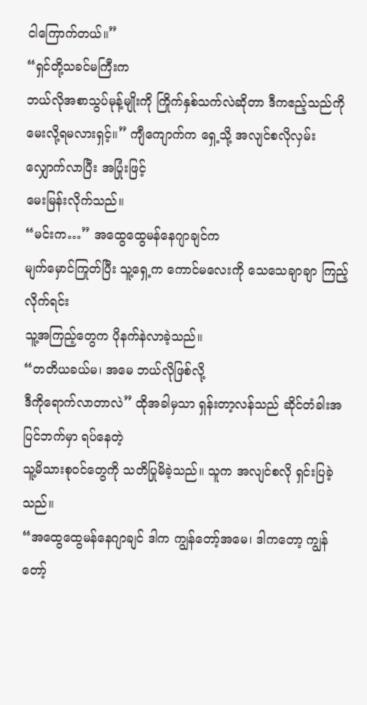ငါကြောက်တယ်။”
“ရှင်တို့သခင်မကြီးက
ဘယ်လိုအစာသွပ်မုန့်မျိုးကို ကြိုက်နှစ်သက်လဲဆိုတာ ဒီကဧည့်သည်ကို
မေးလို့ရမလားရှင့်။” ကျီကျောက်က ရှေ့သို့ အလျင်စလိုလှမ်းလျှောက်လာပြီး အပြုံးဖြင့်
မေးမြန်းလိုက်သည်။
“မင်းက…” အထွေထွေမန်နေဂျာချင်က
မျက်မှောင်ကြုတ်ပြီး သူ့ရှေ့က ကောင်မလေးကို သေသေချာချာ ကြည့်လိုက်ရင်း
သူ့အကြည့်တွေက ပိုနက်နဲလာခဲ့သည်။
“တတိယခယ်မ၊ အမေ ဘယ်လိုဖြစ်လို့
ဒီကိုရောက်လာတာလဲ” ထိုအခါမှသာ ရှန်းတာ့လန်သည် ဆိုင်တံခါးအပြင်ဘက်မှာ ရပ်နေတဲ့
သူ့မိသားစုဝင်တွေကို သတိပြုမိခဲ့သည်။ သူက အလျင်စလို ရှင်းပြခဲ့သည်။
“အထွေထွေမန်နေဂျာချင် ဒါက ကျွန်တော့်အမေ၊ ဒါကတော့ ကျွန်တော့်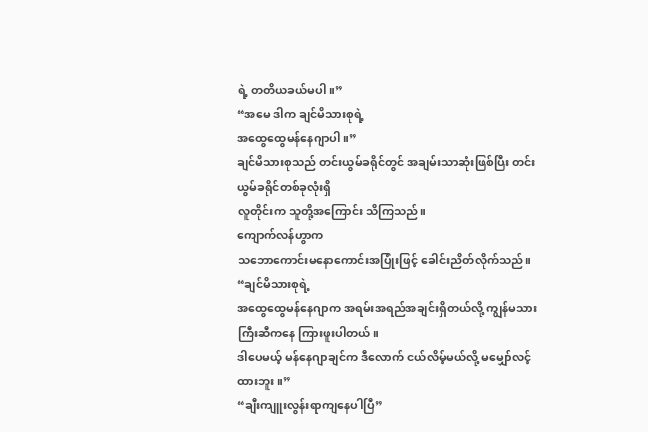ရဲ့ တတိယခယ်မပါ။”
“အမေ ဒါက ချင်မိသားစုရဲ့
အထွေထွေမန်နေဂျာပါ။”
ချင်မိသားစုသည် တင်းယွမ်ခရိုင်တွင် အချမ်းသာဆုံးဖြစ်ပြီး တင်းယွမ်ခရိုင်တစ်ခုလုံးရှိ
လူတိုင်းက သူတို့အကြောင်း သိကြသည်။
ကျောက်လန်ဟွာက
သဘောကောင်းမနောကောင်းအပြုံးဖြင့် ခေါင်းညိတ်လိုက်သည်။ “ချင်မိသားစုရဲ့
အထွေထွေမန်နေဂျာက အရမ်းအရည်အချင်းရှိတယ်လို့ ကျွန်မသားကြီးဆီကနေ ကြားဖူးပါတယ်။
ဒါပေမယ့် မန်နေဂျာချင်က ဒီလောက် ငယ်လိမ့်မယ်လို့ မမျှော်လင့်ထားဘူး။”
“ချီးကျူးလွန်းရာကျနေပါပြီ”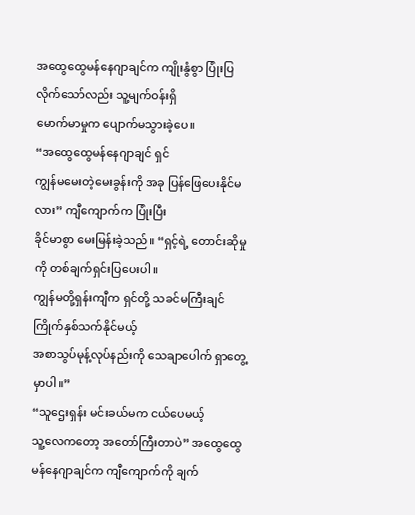အထွေထွေမန်နေဂျာချင်က ကျိုးနွံစွာ ပြုံးပြလိုက်သော်လည်း သူ့မျက်ဝန်းရှိ
မောက်မာမှုက ပျောက်မသွားခဲ့ပေ။
“အထွေထွေမန်နေဂျာချင် ရှင်
ကျွန်မမေးတဲ့မေးခွန်းကို အခု ပြန်ဖြေပေးနိုင်မလား” ကျီကျောက်က ပြုံးပြီး
ခိုင်မာစွာ မေးမြန်းခဲ့သည်။ “ရှင့်ရဲ့ တောင်းဆိုမှုကို တစ်ချက်ရှင်းပြပေးပါ။
ကျွန်မတို့ရှန်းကျီက ရှင်တို့ သခင်မကြီးချင် ကြိုက်နှစ်သက်နိုင်မယ့်
အစာသွပ်မုန့်လုပ်နည်းကို သေချာပေါက် ရှာတွေ့မှာပါ။”
“သူဌေးရှန်း မင်းခယ်မက ငယ်ပေမယ့်
သူ့လေကတော့ အတော်ကြီးတာပဲ” အထွေထွေမန်နေဂျာချင်က ကျီကျောက်ကို ချက်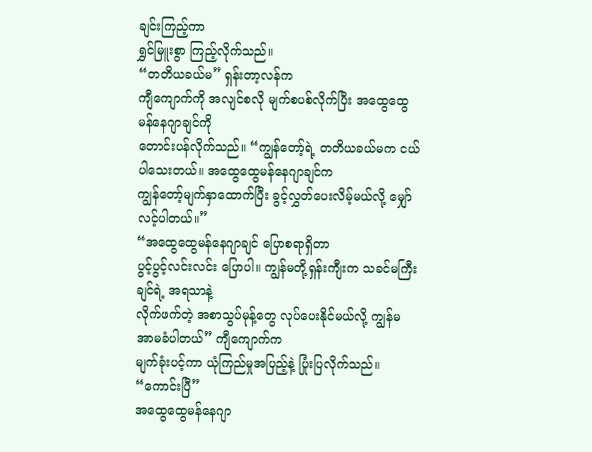ချင်းကြည့်ကာ
ရွှင်မြူးစွာ ကြည့်လိုက်သည်။
“တတိယခယ်မ” ရှန်းတာ့လန်က
ကျီကျောက်ကို အလျင်စလို မျက်စပစ်လိုက်ပြီး အထွေထွေမန်နေဂျာချင်ကို
တောင်းပန်လိုက်သည်။ “ကျွန်တော့်ရဲ့ တတိယခယ်မက ငယ်ပါသေးတယ်။ အထွေထွေမန်နေဂျာချင်က
ကျွန်တော့်မျက်နှာထောက်ပြီး ခွင့်လွှတ်ပေးလိမ့်မယ်လို့ မျှော်လင့်ပါတယ်။”
“အထွေထွေမန်နေဂျာချင် ပြောစရာရှိတာ
ပွင့်ပွင့်လင်းလင်း ပြောပါ။ ကျွန်မတို့ရှန်းကျီးက သခင်မကြီးချင်ရဲ့ အရသာနဲ့
လိုက်ဖက်တဲ့ အစာသွပ်မုန့်တွေ လုပ်ပေးနိုင်မယ်လို့ ကျွန်မ အာမခံပါတယ်” ကျီကျောက်က
မျက်ခုံးပင့်ကာ ယုံကြည်မှုအပြည့်နဲ့ ပြုံးပြလိုက်သည်။
“ကောင်းပြီ”
အထွေထွေမန်နေဂျာ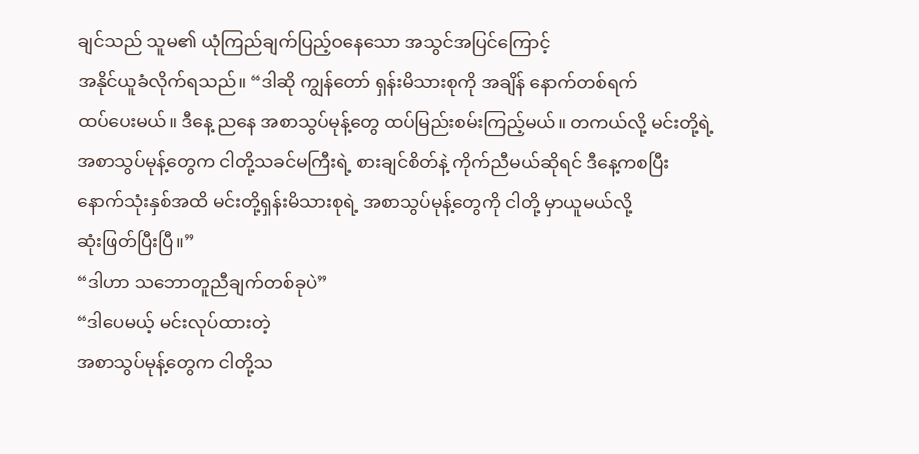ချင်သည် သူမ၏ ယုံကြည်ချက်ပြည့်ဝနေသော အသွင်အပြင်ကြောင့်
အနိုင်ယူခံလိုက်ရသည်။ “ဒါဆို ကျွန်တော် ရှန်းမိသားစုကို အချိန် နောက်တစ်ရက်
ထပ်ပေးမယ်။ ဒီနေ့ ညနေ အစာသွပ်မုန့်တွေ ထပ်မြည်းစမ်းကြည့်မယ်။ တကယ်လို့ မင်းတို့ရဲ့
အစာသွပ်မုန့်တွေက ငါတို့သခင်မကြီးရဲ့ စားချင်စိတ်နဲ့ ကိုက်ညီမယ်ဆိုရင် ဒီနေ့ကစပြီး
နောက်သုံးနှစ်အထိ မင်းတို့ရှန်းမိသားစုရဲ့ အစာသွပ်မုန့်တွေကို ငါတို့ မှာယူမယ်လို့
ဆုံးဖြတ်ပြီးပြီ။”
“ဒါဟာ သဘောတူညီချက်တစ်ခုပဲ”
“ဒါပေမယ့် မင်းလုပ်ထားတဲ့
အစာသွပ်မုန့်တွေက ငါတို့သ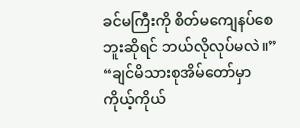ခင်မကြီးကို စိတ်မကျေနပ်စေဘူးဆိုရင် ဘယ်လိုလုပ်မလဲ။”
“ချင်မိသားစုအိမ်တော်မှာ
ကိုယ့်ကိုယ်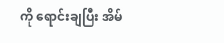ကို ရောင်းချပြီး အိမ်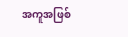အကူအဖြစ်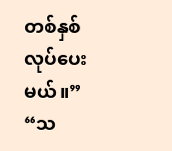တစ်နှစ်လုပ်ပေးမယ်။”
“သ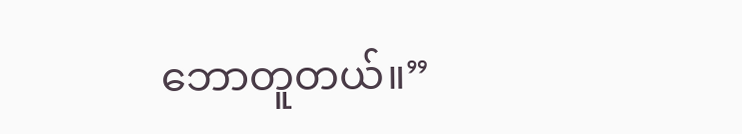ဘောတူတယ်။”